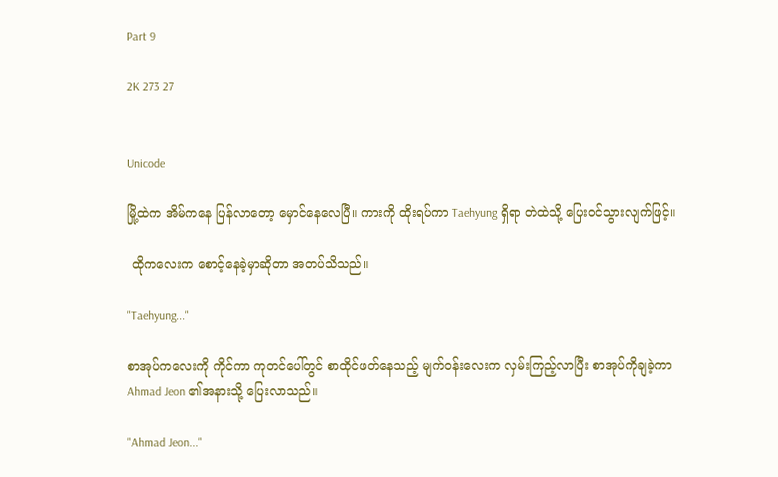Part 9

2K 273 27


Unicode

မြို့ထဲက အိမ်ကနေ ပြန်လာတော့ မှောင်နေလေပြီ။ ကားကို ထိုးရပ်ကာ Taehyung ရှိရာ တဲထဲသို့ ပြေးဝင်သွားလျက်ဖြင့်။

 ထိုကလေးက စောင့်နေခဲ့မှာဆိုတာ အတပ်သိသည်။

"Taehyung..."

စာအုပ်ကလေးကို ကိုင်ကာ ကုတင်ပေါ်တွင် စာထိုင်ဖတ်နေသည့် မျက်ဝန်းလေးက လှမ်းကြည့်လာပြီး စာအုပ်ကိုချခဲ့ကာ Ahmad Jeon ၏အနားသို့ ပြေးလာသည်။

"Ahmad Jeon..."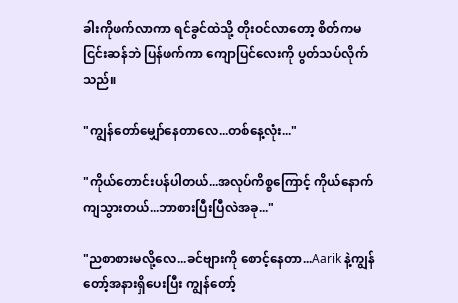ခါးကိုဖက်လာကာ ရင်ခွင်ထဲသို့ တိုးဝင်လာတော့ စိတ်ကမငြင်းဆန်ဘဲ ပြန်ဖက်ကာ ကျောပြင်လေးကို ပွတ်သပ်လိုက်သည်။

"ကျွန်တော်မျှော်နေတာလေ...တစ်နေ့လုံး..."

"ကိုယ်တောင်းပန်ပါတယ်...အလုပ်ကိစ္စကြောင့် ကိုယ်နောက်ကျသွားတယ်...ဘာစားပြီးပြီလဲအခု..."

"ညစာစားမလို့လေ...ခင်ဗျားကို စောင့်နေတာ...Aarik နဲ့ကျွန်တော့်အနားရှိပေးပြီး ကျွန်တော့်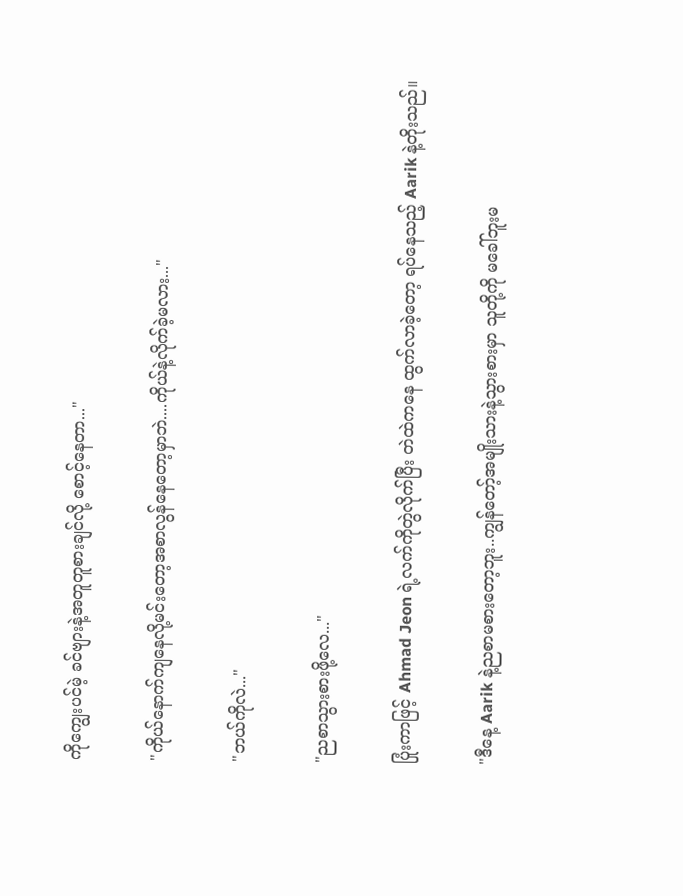ကိုကျွေးပင်မဲ့ ခင်ဗျားနဲ့အတူတူစားချင်လို့ စောင့်နေတာ..."

"ကိုယ်နောက်ကျနေလို့မင်းတော့အစာလွန်နေတော့မှာဘဲ....ကိုယ်နဲ့လိုက်ခဲ့မလား..."

"ဘယ်ကိုလဲ..."

"ညစာသွားစားဖို့လေ..."

ပြုံးကာဖြင့် Ahmad Jeon ရဲ့လက်ကိုတွဲလိုက်ပြီး တဲထဲကနေ ထွက်လာခဲ့တော့ ရပ်နေသည့် Aarik နဲ့တိုးသည်။

"ဒီနေ့ Aarik နဲ့ညစာမစားတော့ဘူး..ကျွန်တော့်အမျိုးသားနဲ့သွားစားမှာ သူတို့ကို မခေါ်ဘူးမ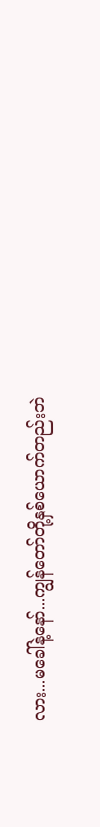လား...မခေါ်နဲ့နော်...ကျွန်တော်တို့နှစ်ယောက်တည်းဘဲ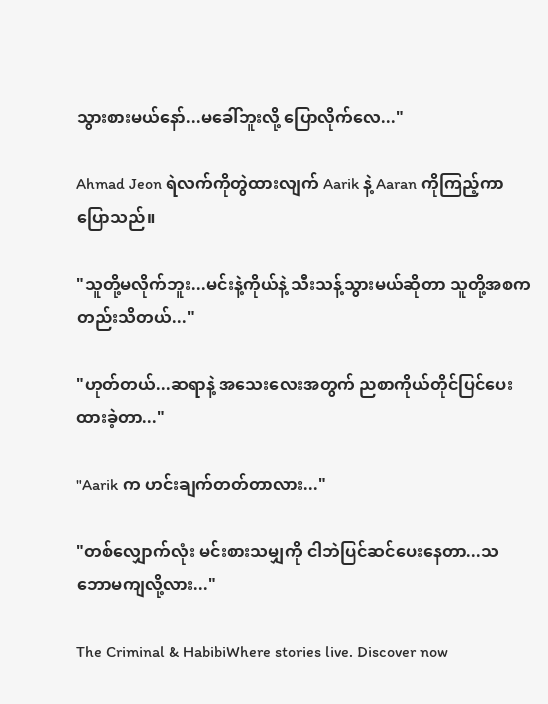သွားစားမယ်နော်...မခေါ်ဘူးလို့ ပြောလိုက်လေ..."

Ahmad Jeon ရဲလက်ကိုတွဲထားလျက် Aarik နဲ့ Aaran ကိုကြည့်ကာ ပြောသည်။

"သူတို့မလိုက်ဘူး...မင်းနဲ့ကိုယ်နဲ့ သီးသန့်သွားမယ်ဆိုတာ သူတို့အစကတည်းသိတယ်..."

"ဟုတ်တယ်...ဆရာနဲ့ အသေးလေးအတွက် ညစာကိုယ်တိုင်ပြင်ပေးထားခဲ့တာ..."

"Aarik က ဟင်းချက်တတ်တာလား..."

"တစ်လျှောက်လုံး မင်းစားသမျှကို ငါဘဲပြင်ဆင်ပေးနေတာ...သဘောမကျလို့လား..."

The Criminal & HabibiWhere stories live. Discover now